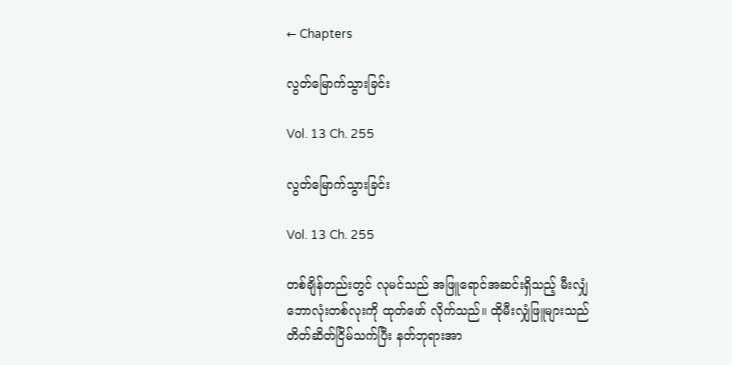← Chapters

လွတ်မြောက်သွားခြင်း

Vol. 13 Ch. 255

လွတ်မြောက်သွားခြင်း

Vol. 13 Ch. 255

တစ်ချိန်တည်းတွင် လုမင်သည် အဖြူရောင်အဆင်းရှိသည့် မီးလျှံဘောလုံးတစ်လုးကို ထုတ်ဖော် လိုက်သည်။ ထိုမီးလျှံဖြူများသည် တိတ်ဆိတ်ငြိမ်သက်ပြီး နတ်ဘုရားအာ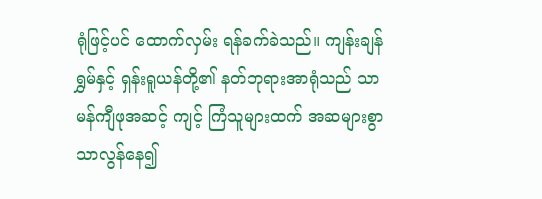ရုံဖြင့်ပင် ထောက်လှမ်း ရန်ခက်ခဲသည်။ ကျန်းချန်ရွှမ်နှင့် ရှန်းရူယန်တို့၏ နတ်ဘုရားအာရုံသည် သာမန်ကျီဖုအဆင့် ကျင့် ကြံသူများထက် အဆများစွာ သာလွန်နေ၍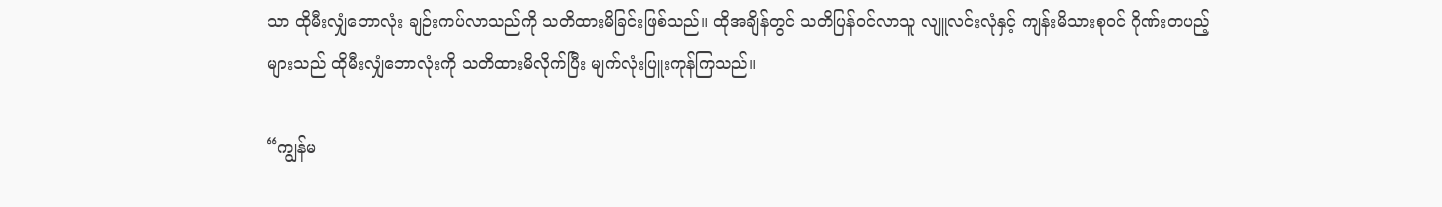သာ ထိုမီးလျှံဘောလုံး ချဉ်းကပ်လာသည်ကို သတိထားမိခြင်းဖြစ်သည်။ ထိုအချိန်တွင် သတိပြန်ဝင်လာသူ လျူလင်းလုံနှင့် ကျန်းမိသားစုဝင် ဂိုဏ်းတပည့်များသည် ထိုမီးလျှံဘောလုံးကို သတိထားမိလိုက်ပြီး မျက်လုံးပြူးကုန်ကြသည်။

“ကျွန်မ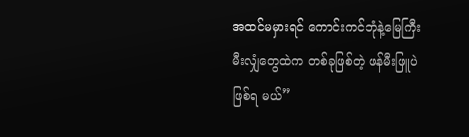အထင်မမှားရင် ကောင်းကင်ဘုံနဲ့မြေကြီး မီးလျှံတွေထဲက တစ်ခုဖြစ်တဲ့ ဖန်မီးဖြူပဲဖြစ်ရ မယ်”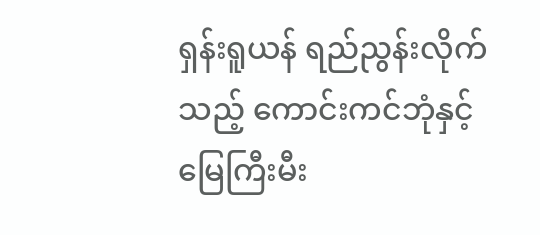ရှန်းရူယန် ရည်ညွန်းလိုက်သည့် ကောင်းကင်ဘုံနှင့် မြေကြီးမီး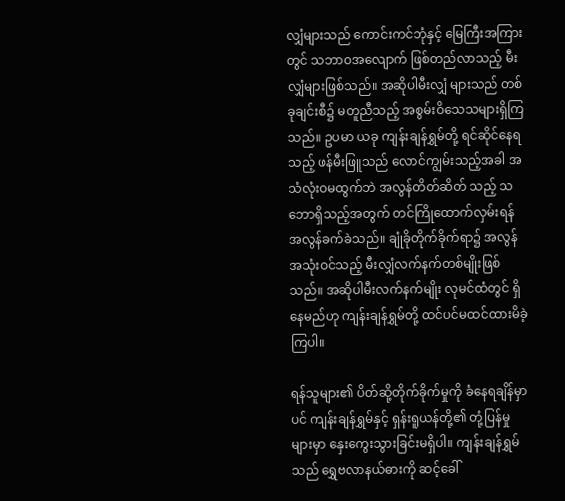လျှံများသည် ကောင်းကင်ဘုံနှင့် မြေကြီးအကြားတွင် သဘာဝအလျောက် ဖြစ်တည်လာသည့် မီးလျှံများဖြစ်သည်။ အဆိုပါမီးလျှံ များသည် တစ်ခုချင်းစီ၌ မတူညီသည့် အစွမ်းဝိသေသများရှိကြသည်။ ဥပမာ ယခု ကျန်းချန်ရွှမ်တို့ ရင်ဆိုင်နေရသည့် ဖန်မီးဖြူသည် လောင်ကျွမ်းသည့်အခါ အသံလုံးဝမထွက်ဘဲ အလွန်တိတ်ဆိတ် သည့် သဘောရှိသည့်အတွက် တင်ကြိုထောက်လှမ်းရန် အလွန်ခက်ခဲသည်။ ချုံခိုတိုက်ခိုက်ရာ၌ အလွန်အသုံးဝင်သည့် မီးလျှံလက်နက်တစ်မျိုးဖြစ်သည်။ အဆိုပါမီးလက်နက်မျိုး လုမင်ထံတွင် ရှိနေမည်ဟု ကျန်းချန်ရွှမ်တို့ ထင်ပင်မထင်ထားမိခဲ့ကြပါ။

ရန်သူများ၏ ပိတ်ဆို့တိုက်ခိုက်မှုကို ခံနေရချိန်မှာပင် ကျန်းချန်ရွှမ်နှင့် ရှန်းရူယန်တို့၏ တုံ့ပြန်မှု များမှာ နှေးကွေးသွားခြင်းမရှိပါ။ ကျန်းချန်ရွှမ်သည် ရွှေဗလာနယ်ဓားကို ဆင့်ခေါ်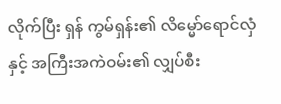လိုက်ပြီး ရှန် ကွမ်ရှန်း၏ လိမ္မော်ရောင်လှံနှင့် အကြီးအကဲဝမ်း၏ လျှပ်စီး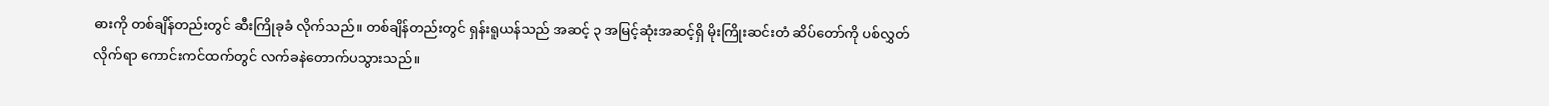ဓားကို တစ်ချိန်တည်းတွင် ဆီးကြိုခုခံ လိုက်သည်။ တစ်ချိန်တည်းတွင် ရှန်းရူယန်သည် အဆင့် ၃ အမြင့်ဆုံးအဆင့်ရှိ မိုးကြိုးဆင်းတံ ဆိပ်တော်ကို ပစ်လွှတ်လိုက်ရာ ကောင်းကင်ထက်တွင် လက်ခနဲတောက်ပသွားသည်။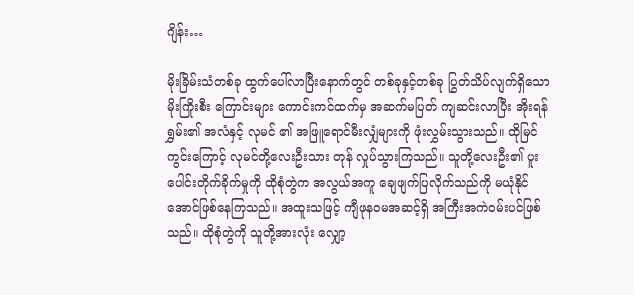ဂျိန်း…

မိုးခြိမ်းသံတစ်ခု ထွက်ပေါ်လာပြီးနောက်တွင် တစ်ခုနှင့်တစ်ခု ပြွတ်သိပ်လျက်ရှိသော မိုးကြိုးစီး ကြောင်းများ ကောင်းကင်ထက်မှ အဆက်မပြတ် ကျဆင်းလာပြီး အိုးရန်ရွှမ်း၏ အလံနှင့် လုမင် ၏ အဖြူရောင်မီးလျှံများကို ဖုံးလွှမ်းသွားသည်။ ထိုမြင်ကွင်းကြောင့် လုမင်တို့လေးဦးသား တုန် လှုပ်သွားကြသည်။ သူတို့လေးဦး၏ ပူးပေါင်းတိုက်ခိုက်မှုကို ထိုစုံတွဲက အလွယ်အကူ ချေဖျက်ပြလိုက်သည်ကို မယုံနိုင်အောင်ဖြစ်နေကြသည်။ အထူးသဖြင့် ကျီဖုနဝမအဆင့်ရှိ အကြီးအကဲဝမ်းပင်ဖြစ်သည်။ ထိုစုံတွဲကို သူတို့အားလုံး လျှော့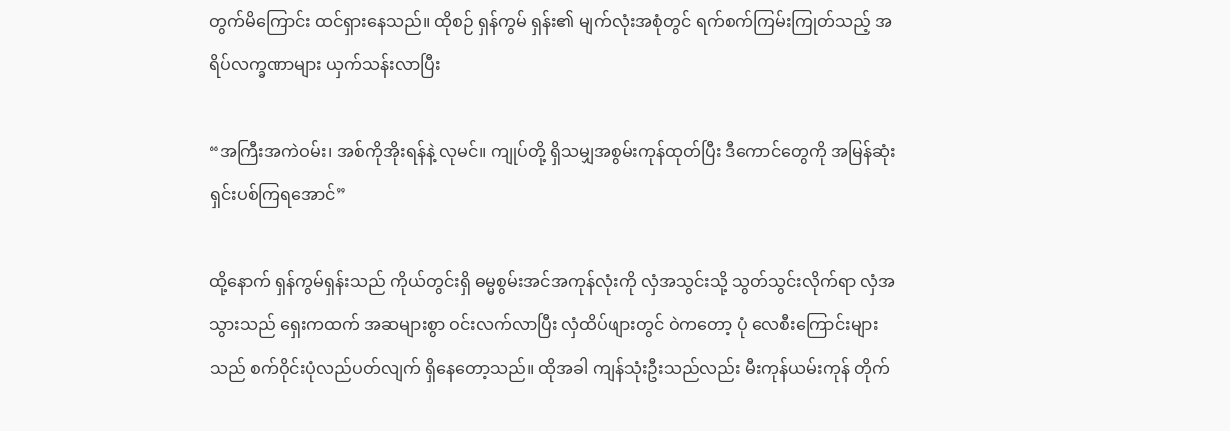တွက်မိကြောင်း ထင်ရှားနေသည်။ ထိုစဉ် ရှန်ကွမ် ရှန်း၏ မျက်လုံးအစုံတွင် ရက်စက်ကြမ်းကြုတ်သည့် အရိပ်လက္ခဏာများ ယှက်သန်းလာပြီး

“အကြီးအကဲဝမ်း၊ အစ်ကိုအိုးရန်နဲ့ လုမင်။ ကျုပ်တို့ ရှိသမျှအစွမ်းကုန်ထုတ်ပြီး ဒီကောင်တွေကို အမြန်ဆုံးရှင်းပစ်ကြရအောင်”

ထို့နောက် ရှန်ကွမ်ရှန်းသည် ကိုယ်တွင်းရှိ ဓမ္မစွမ်းအင်အကုန်လုံးကို လှံအသွင်းသို့ သွတ်သွင်းလိုက်ရာ လှံအသွားသည် ရှေးကထက် အဆများစွာ ဝင်းလက်လာပြီး လှံထိပ်ဖျားတွင် ဝဲကတော့ ပုံ လေစီးကြောင်းများသည် စက်ဝိုင်းပုံလည်ပတ်လျက် ရှိနေတော့သည်။ ထိုအခါ ကျန်သုံးဦးသည်လည်း မီးကုန်ယမ်းကုန် တိုက်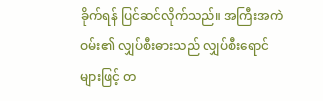ခိုက်ရန် ပြင်ဆင်လိုက်သည်။ အကြီးအကဲဝမ်း၏ လျှပ်စီးဓားသည် လျှပ်စီးရောင်များဖြင့် တ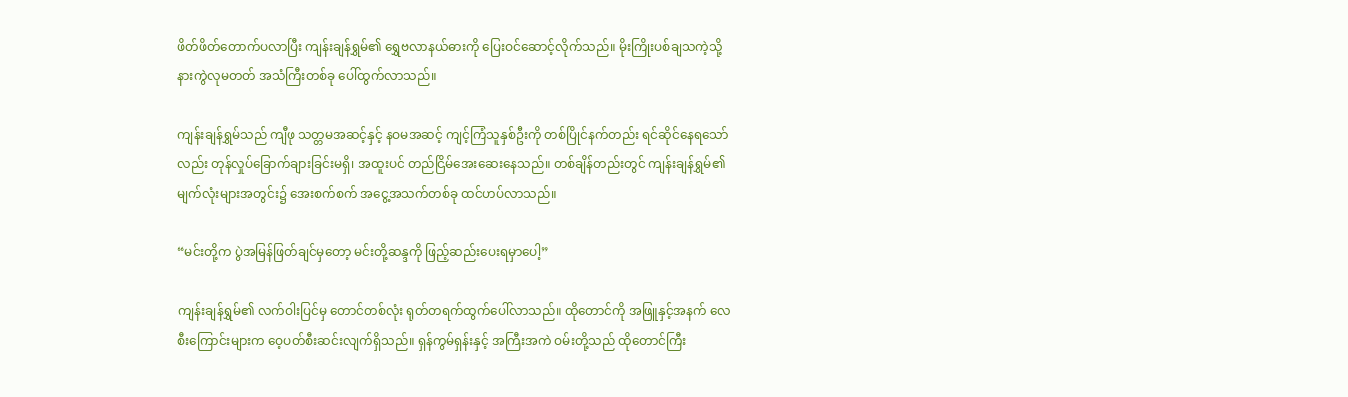ဖိတ်ဖိတ်တောက်ပလာပြီး ကျန်းချန်ရွှမ်၏ ရွှေဗလာနယ်ဓားကို ပြေးဝင်ဆောင့်လိုက်သည်။ မိုးကြိုးပစ်ချသကဲ့သို့ နားကွဲလုမတတ် အသံကြီးတစ်ခု ပေါ်ထွက်လာသည်။

ကျန်းချန်ရွှမ်သည် ကျီဖု သတ္တမအဆင့်နှင့် နဝမအဆင့် ကျင့်ကြံသူနှစ်ဦးကို တစ်ပြိုင်နက်တည်း ရင်ဆိုင်နေရသော်လည်း တုန်လှုပ်ခြောက်ချားခြင်းမရှိ၊ အထူးပင် တည်ငြိမ်အေးဆေးနေသည်။ တစ်ချိန်တည်းတွင် ကျန်းချန်ရွှမ်၏ မျက်လုံးများအတွင်း၌ အေးစက်စက် အငွေ့အသက်တစ်ခု ထင်ဟပ်လာသည်။

“မင်းတို့က ပွဲအမြန်ဖြတ်ချင်မှတော့ မင်းတို့ဆန္ဒကို ဖြည့်ဆည်းပေးရမှာပေါ့”

ကျန်းချန်ရွှမ်၏ လက်ဝါးပြင်မှ တောင်တစ်လုံး ရုတ်တရက်ထွက်ပေါ်လာသည်။ ထိုတောင်ကို အဖြူနှင့်အနက် လေစီးကြောင်းများက ဝေ့ပတ်စီးဆင်းလျက်ရှိသည်။ ရှန်ကွမ်ရှန်းနှင့် အကြီးအကဲ ဝမ်းတို့သည် ထိုတောင်ကြီး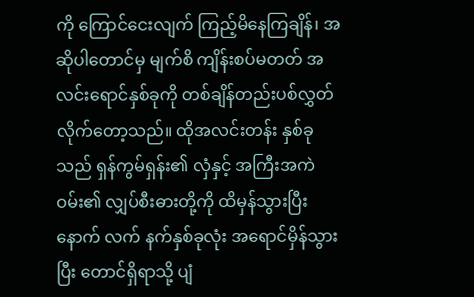ကို ကြောင်ငေးလျက် ကြည့်မိနေကြချိန်၊ အဆိုပါတောင်မှ မျက်စိ ကျိန်းစပ်မတတ် အလင်းရောင်နှစ်ခုကို တစ်ချိန်တည်းပစ်လွှတ်လိုက်တော့သည်။ ထိုအလင်းတန်း နှစ်ခုသည် ရှန်ကွမ်ရှန်း၏ လှံနှင့် အကြီးအကဲဝမ်း၏ လျှပ်စီးဓားတို့ကို ထိမှန်သွားပြီးနောက် လက် နက်နှစ်ခုလုံး အရောင်မှိန်သွားပြီး တောင်ရှိရာသို့ ပျံ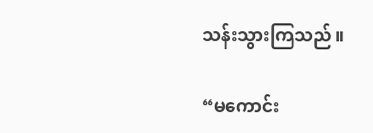သန်းသွားကြသည်။

“မကောင်း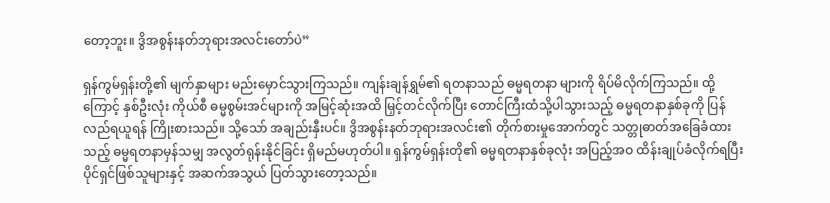တော့ဘူး။ ဒွိအစွန်းနတ်ဘုရားအလင်းတော်ပဲ”

ရှန်ကွမ်ရှန်းတို့၏ မျက်နှာများ မည်းမှောင်သွားကြသည်။ ကျန်းချန်ရွှမ်၏ ရတနာသည် ဓမ္မရတနာ များကို ရိပ်မိလိုက်ကြသည်။ ထို့ကြောင့် နှစ်ဦးလုံး ကိုယ်စီ ဓမ္မစွမ်းအင်များကို အမြင့်ဆုံးအထိ မြှင့်တင်လိုက်ပြီး တောင်ကြီးထံသို့ပါသွားသည့် ဓမ္မရတနာနှစ်ခုကို ပြန်လည်ရယူရန် ကြိုးစားသည်။ သို့သော် အချည်းနှီးပင်။ ဒွိအစွန်းနတ်ဘုရားအလင်း၏ တိုက်စားမှုအောက်တွင် သတ္တုဓာတ်အခြေခံထားသည့် ဓမ္မရတနာမှန်သမျှ အလွတ်ရုန်းနိုင်ခြင်း ရှိမည်မဟုတ်ပါ။ ရှန်ကွမ်ရှန်းတို၏ ဓမ္မရတနာနှစ်ခုလုံး အပြည့်အဝ ထိန်းချုပ်ခံလိုက်ရပြီး ပိုင်ရှင်ဖြစ်သူများနှင့် အဆက်အသွယ် ပြတ်သွားတော့သည်။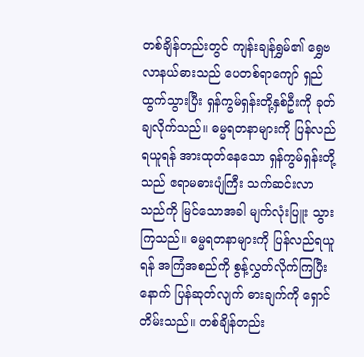တစ်ချိန်တည်းတွင် ကျန်းချန်ရွှမ်၏ ရွှေဗလာနယ်ဓားသည် ပေတစ်ရာကျော် ရှည်ထွက်သွားပြီး ရှန်ကွမ်ရှန်းတို့နှစ်ဦးကို ခုတ်ချလိုက်သည်။ ဓမ္မရတနာများကို ပြန်လည်ရယူရန် အားထုတ်နေသော ရှန်ကွမ်ရှန်းတို့သည် ဧရာမဓားပျံကြီး သက်ဆင်းလာသည်ကို မြင်သောအခါ မျက်လုံးပြူး သွားကြသည်။ ဓမ္မရတနာများကို ပြန်လည်ရယူရန် အကြံအစည်ကို စွန့်လွှတ်လိုက်ကြပြီး နောက် ပြန်ဆုတ်လျက် ဓားချက်ကို ရှောင်တိမ်းသည်။ တစ်ချိန်တည်း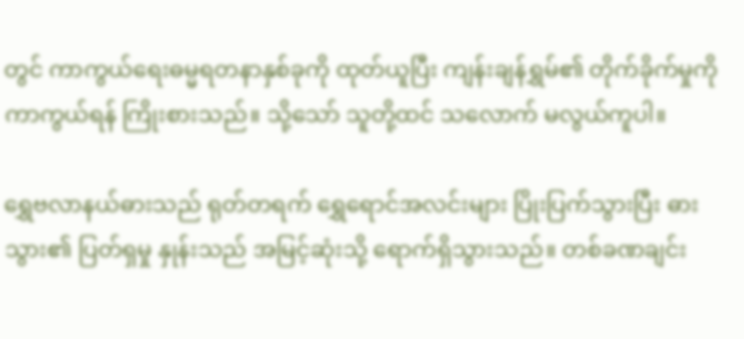တွင် ကာကွယ်ရေးဓမ္မရတနာနှစ်ခုကို ထုတ်ယူပြီး ကျန်းချန်ရွှမ်၏ တိုက်ခိုက်မှုကို ကာကွယ်ရန် ကြိုးစားသည်။ သို့သော် သူတို့ထင် သလောက် မလွယ်ကူပါ။

ရွှေဗလာနယ်ဓားသည် ရုတ်တရက် ရွှေရောင်အလင်းများ ပြိုးပြက်သွားပြီး ဓားသွား၏ ပြတ်ရှမှု နှုန်းသည် အမြင့်ဆုံးသို့ ရောက်ရှိသွားသည်။ တစ်ခဏချင်း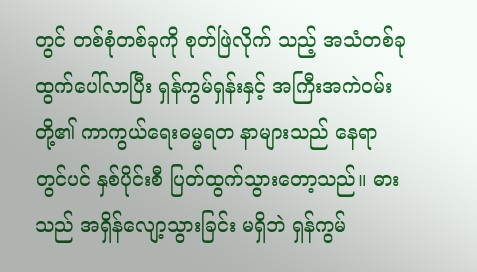တွင် တစ်စုံတစ်ခုကို စုတ်ဖြဲလိုက် သည့် အသံတစ်ခုထွက်ပေါ်လာပြီး ရှန်ကွမ်ရှန်းနှင့် အကြီးအကဲဝမ်းတို့၏ ကာကွယ်ရေးဓမ္မရတ နာများသည် နေရာတွင်ပင် နှစ်ပိုင်းစီ ပြတ်ထွက်သွားတော့သည်။ ဓားသည် အရှိန်လျော့သွားခြင်း မရှိဘဲ ရှန်ကွမ်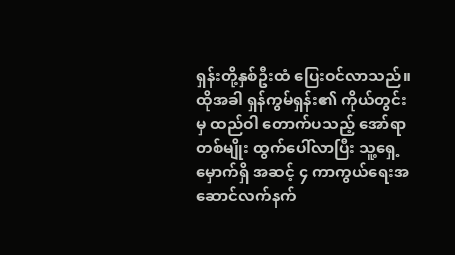ရှန်းတို့နှစ်ဦးထံ ပြေးဝင်လာသည်။ ထိုအခါ ရှန်ကွမ်ရှန်း၏ ကိုယ်တွင်းမှ ထည်ဝါ တောက်ပသည့် အော်ရာတစ်မျိုး ထွက်ပေါ်လာပြီး သူ့ရှေ့မှောက်ရှိ အဆင့် ၄ ကာကွယ်ရေးအ ဆောင်လက်နက်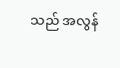သည် အလွန်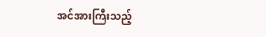အင်အားကြီးသည့်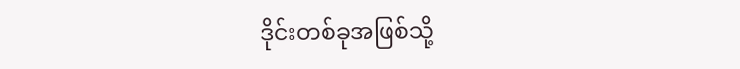ဒိုင်းတစ်ခုအဖြစ်သို့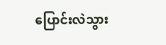ပြောင်းလဲသွား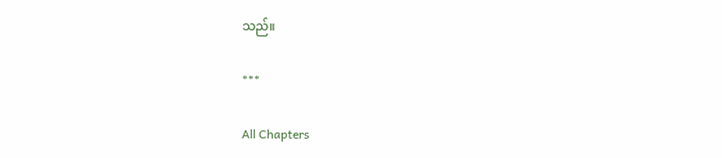သည်။

***

All Chapters